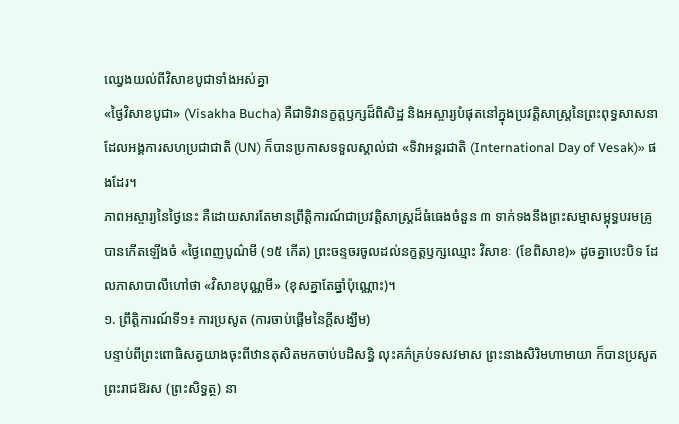ឈ្វេងយល់ពីវិសាខបូជាទាំងអស់គ្នា
«ថ្ងៃវិសាខបូជា» (Visakha Bucha) គឺជាទិវានក្ខត្តឫក្សដ៏ពិសិដ្ឋ និងអស្ចារ្យបំផុតនៅក្នុងប្រវត្តិសាស្ត្រនៃព្រះពុទ្ធសាសនា ដែលអង្គការសហប្រជាជាតិ (UN) ក៏បានប្រកាសទទួលស្គាល់ជា «ទិវាអន្តរជាតិ (International Day of Vesak)» ផងដែរ។
ភាពអស្ចារ្យនៃថ្ងៃនេះ គឺដោយសារតែមានព្រឹត្តិការណ៍ជាប្រវត្តិសាស្ត្រដ៏ធំធេងចំនួន ៣ ទាក់ទងនឹងព្រះសម្មាសម្ពុទ្ធបរមគ្រូ បានកើតឡើងចំ «ថ្ងៃពេញបូណ៌មី (១៥ កើត) ព្រះចន្ទចរចូលដល់នក្ខត្តឫក្សឈ្មោះ វិសាខៈ (ខែពិសាខ)» ដូចគ្នាបេះបិទ ដែលភាសាបាលីហៅថា «វិសាខបុណ្ណមី» (ខុសគ្នាតែឆ្នាំប៉ុណ្ណោះ)។
១. ព្រឹត្តិការណ៍ទី១៖ ការប្រសូត (ការចាប់ផ្តើមនៃក្តីសង្ឃឹម)
បន្ទាប់ពីព្រះពោធិសត្វយាងចុះពីឋានតុសិតមកចាប់បដិសន្ធិ លុះគភ៌គ្រប់ទសវមាស ព្រះនាងសិរិមហាមាយា ក៏បានប្រសូតព្រះរាជឱរស (ព្រះសិទ្ធត្ថ) នា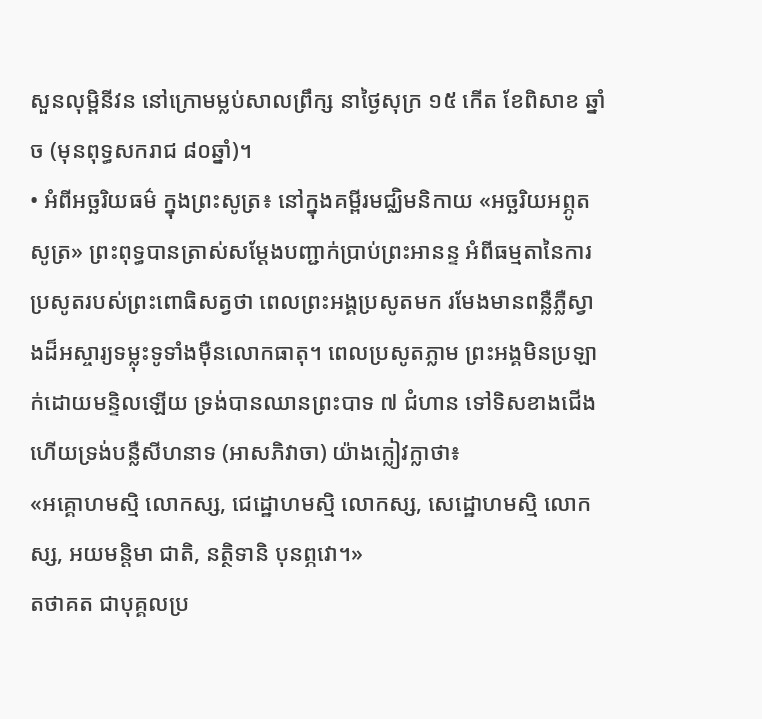សួនលុម្ពិនីវន នៅក្រោមម្លប់សាលព្រឹក្ស នាថ្ងៃសុក្រ ១៥ កើត ខែពិសាខ ឆ្នាំច (មុនពុទ្ធសករាជ ៨០ឆ្នាំ)។
• អំពីអច្ឆរិយធម៌ ក្នុងព្រះសូត្រ៖ នៅក្នុងគម្ពីរមជ្ឈិមនិកាយ «អច្ឆរិយអព្ភូតសូត្រ» ព្រះពុទ្ធបានត្រាស់សម្តែងបញ្ជាក់ប្រាប់ព្រះអានន្ទ អំពីធម្មតានៃការប្រសូតរបស់ព្រះពោធិសត្វថា ពេលព្រះអង្គប្រសូតមក រមែងមានពន្លឺភ្លឺស្វាងដ៏អស្ចារ្យទម្លុះទូទាំងម៉ឺនលោកធាតុ។ ពេលប្រសូតភ្លាម ព្រះអង្គមិនប្រឡាក់ដោយមន្ទិលឡើយ ទ្រង់បានឈានព្រះបាទ ៧ ជំហាន ទៅទិសខាងជើង ហើយទ្រង់បន្លឺសីហនាទ (អាសភិវាចា) យ៉ាងក្លៀវក្លាថា៖
«អគ្គោហមស្មិ លោកស្ស, ជេដ្ឋោហមស្មិ លោកស្ស, សេដ្ឋោហមស្មិ លោកស្ស, អយមន្តិមា ជាតិ, នត្ថិទានិ បុនព្ភវោ។»
តថាគត ជាបុគ្គលប្រ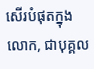សើរបំផុតក្នុងលោក, ជាបុគ្គល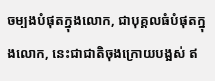ចម្បងបំផុតក្នុងលោក, ជាបុគ្គលធំបំផុតក្នុងលោក, នេះជាជាតិចុងក្រោយបង្អស់ ឥ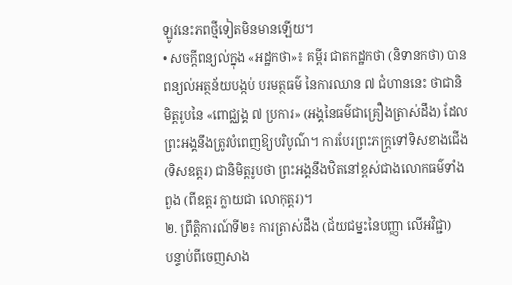ឡូវនេះភពថ្មីទៀតមិនមានឡើយ។
• សចក្ដីពន្យល់ក្នុង «អដ្ឋកថា»៖ គម្ពីរ ជាតកដ្ឋកថា (និទានកថា) បានពន្យល់អត្ថន័យបង្កប់ បរមត្ថធម៌ នៃការឈាន ៧ ជំហាននេះ ថាជានិមិត្តរូបនៃ «ពោជ្ឈង្គ ៧ ប្រការ» (អង្គនៃធម៌ជាគ្រឿងត្រាស់ដឹង) ដែលព្រះអង្គនឹងត្រូវបំពេញឱ្យបរិបូណ៌។ ការបែរព្រះភក្ត្រទៅទិសខាងជើង (ទិសឧត្តរ) ជានិមិត្តរូបថា ព្រះអង្គនឹងឋិតនៅខ្ពស់ជាងលោកធម៌ទាំងពួង (ពីឧត្តរ ក្លាយជា លោកុត្តរ)។
២. ព្រឹត្តិការណ៍ទី២៖ ការត្រាស់ដឹង (ជ័យជម្នះនៃបញ្ញា លើអវិជ្ជា)
បន្ទាប់ពីចេញសាង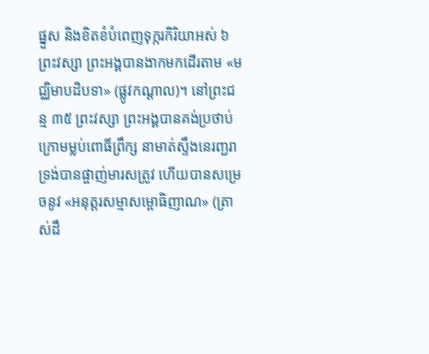ផ្នួស និងខិតខំបំពេញទុក្ករកិរិយាអស់ ៦ ព្រះវស្សា ព្រះអង្គបានងាកមកដើរតាម «មជ្ឈិមាបដិបទា» (ផ្លូវកណ្តាល)។ នៅព្រះជន្ម ៣៥ ព្រះវស្សា ព្រះអង្គបានគង់ប្រថាប់ក្រោមម្លប់ពោធិ៍ព្រឹក្ស នាមាត់ស្ទឹងនេរញ្ជរា ទ្រង់បានផ្ចាញ់មារសត្រូវ ហើយបានសម្រេចនូវ «អនុត្តរសម្មាសម្ពោធិញាណ» (ត្រាស់ដឹ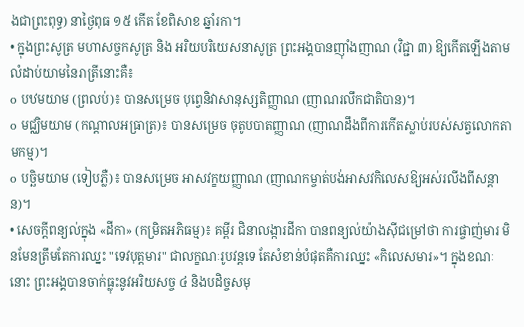ងជាព្រះពុទ្ធ) នាថ្ងៃពុធ ១៥ កើត ខែពិសាខ ឆ្នាំរកា។
• ក្នុងព្រះសូត្រ មហាសច្ចកសូត្រ និង អរិយបរិយេសនាសូត្រ ព្រះអង្គបានញ៉ាំងញាណ (វិជ្ជា ៣) ឱ្យកើតឡើងតាមលំដាប់យាមនៃរាត្រីនោះគឺ៖
o បឋមយាម (ព្រលប់)៖ បានសម្រេច បុព្វេនិវាសានុស្សតិញ្ញាណ (ញាណរលឹកជាតិបាន)។
o មជ្ឈិមយាម (កណ្តាលអធ្រាត្រ)៖ បានសម្រេច ចុតូបបាតញ្ញាណ (ញាណដឹងពីការកើតស្លាប់របស់សត្វលោកតាមកម្ម)។
o បច្ឆិមយាម (ទៀបភ្លឺ)៖ បានសម្រេច អាសវក្ខយញ្ញាណ (ញាណកម្ចាត់បង់អាសវកិលេសឱ្យអស់រលីងពីសន្តាន)។
• សេចក្ដីពន្យល់ក្នុង «ដីកា» (កម្រិតអភិធម្ម)៖ គម្ពីរ ជិនាលង្ការដីកា បានពន្យល់យ៉ាងស៊ីជម្រៅថា ការផ្ចាញ់មារ មិនមែនត្រឹមតែការឈ្នះ "ទេវបុត្តមារ" ជាលក្ខណៈរូបវន្តទេ តែសំខាន់បំផុតគឺការឈ្នះ «កិលេសមារ»។ ក្នុងខណៈនោះ ព្រះអង្គបានចាក់ធ្លុះនូវអរិយសច្ច ៤ និងបដិច្ចសមុ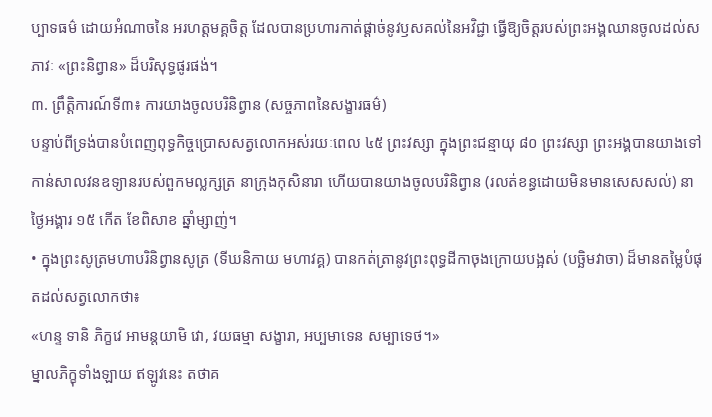ប្បាទធម៌ ដោយអំណាចនៃ អរហត្តមគ្គចិត្ត ដែលបានប្រហារកាត់ផ្តាច់នូវឫសគល់នៃអវិជ្ជា ធ្វើឱ្យចិត្តរបស់ព្រះអង្គឈានចូលដល់សភាវៈ «ព្រះនិព្វាន» ដ៏បរិសុទ្ធផូរផង់។
៣. ព្រឹត្តិការណ៍ទី៣៖ ការយាងចូលបរិនិព្វាន (សច្ចភាពនៃសង្ខារធម៌)
បន្ទាប់ពីទ្រង់បានបំពេញពុទ្ធកិច្ចប្រោសសត្វលោកអស់រយៈពេល ៤៥ ព្រះវស្សា ក្នុងព្រះជន្មាយុ ៨០ ព្រះវស្សា ព្រះអង្គបានយាងទៅកាន់សាលវនឧទ្យានរបស់ពួកមល្លក្សត្រ នាក្រុងកុសិនារា ហើយបានយាងចូលបរិនិព្វាន (រលត់ខន្ធដោយមិនមានសេសសល់) នាថ្ងៃអង្គារ ១៥ កើត ខែពិសាខ ឆ្នាំម្សាញ់។
• ក្នុងព្រះសូត្រមហាបរិនិព្វានសូត្រ (ទីឃនិកាយ មហាវគ្គ) បានកត់ត្រានូវព្រះពុទ្ធដីកាចុងក្រោយបង្អស់ (បច្ឆិមវាចា) ដ៏មានតម្លៃបំផុតដល់សត្វលោកថា៖
«ហន្ទ ទានិ ភិក្ខវេ អាមន្តយាមិ វោ, វយធម្មា សង្ខារា, អប្បមាទេន សម្បាទេថ។»
ម្នាលភិក្ខុទាំងឡាយ ឥឡូវនេះ តថាគ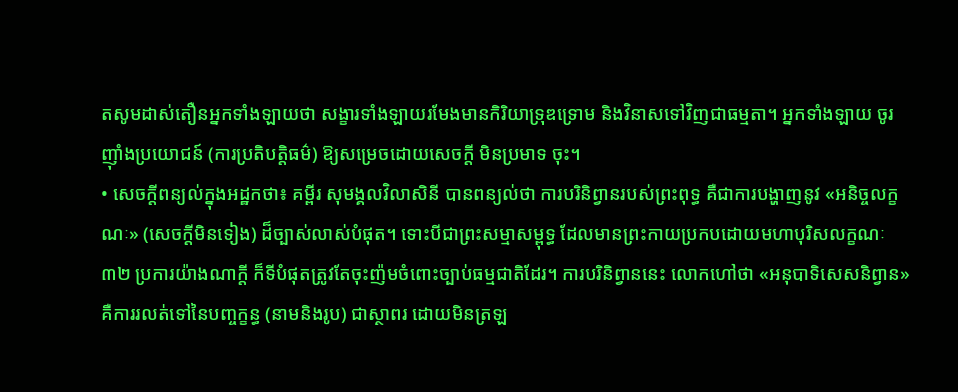តសូមដាស់តឿនអ្នកទាំងឡាយថា សង្ខារទាំងឡាយរមែងមានកិរិយាទ្រុឌទ្រោម និងវិនាសទៅវិញជាធម្មតា។ អ្នកទាំងឡាយ ចូរញ៉ាំងប្រយោជន៍ (ការប្រតិបត្តិធម៌) ឱ្យសម្រេចដោយសេចក្តី មិនប្រមាទ ចុះ។
• សេចក្ដីពន្យល់ក្នុងអដ្ឋកថា៖ គម្ពីរ សុមង្គលវិលាសិនី បានពន្យល់ថា ការបរិនិព្វានរបស់ព្រះពុទ្ធ គឺជាការបង្ហាញនូវ «អនិច្ចលក្ខណៈ» (សេចក្តីមិនទៀង) ដ៏ច្បាស់លាស់បំផុត។ ទោះបីជាព្រះសម្មាសម្ពុទ្ធ ដែលមានព្រះកាយប្រកបដោយមហាបុរិសលក្ខណៈ ៣២ ប្រការយ៉ាងណាក្តី ក៏ទីបំផុតត្រូវតែចុះញ៉មចំពោះច្បាប់ធម្មជាតិដែរ។ ការបរិនិព្វាននេះ លោកហៅថា «អនុបាទិសេសនិព្វាន» គឺការរលត់ទៅនៃបញ្ចក្ខន្ធ (នាមនិងរូប) ជាស្ថាពរ ដោយមិនត្រឡ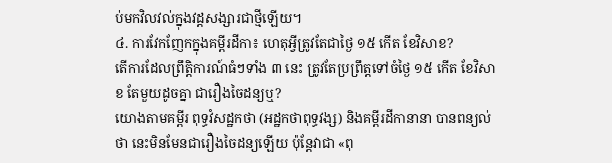ប់មកវិលវល់ក្នុងវដ្តសង្សារជាថ្មីឡើយ។
៤. ការវែកញែកក្នុងគម្ពីរដីកា៖ ហេតុអ្វីត្រូវតែជាថ្ងៃ ១៥ កើត ខែវិសាខ?
តើការដែលព្រឹត្តិការណ៍ធំៗទាំង ៣ នេះ ត្រូវតែប្រព្រឹត្តទៅចំថ្ងៃ ១៥ កើត ខែវិសាខ តែមួយដូចគ្នា ជារឿងចៃដន្យឬ?
យោងតាមគម្ពីរ ពុទ្ធវំសដ្ឋកថា (អដ្ឋកថាពុទ្ធវង្ស) និងគម្ពីរដីកានានា បានពន្យល់ថា នេះមិនមែនជារឿងចៃដន្យឡើយ ប៉ុន្តែវាជា «ពុ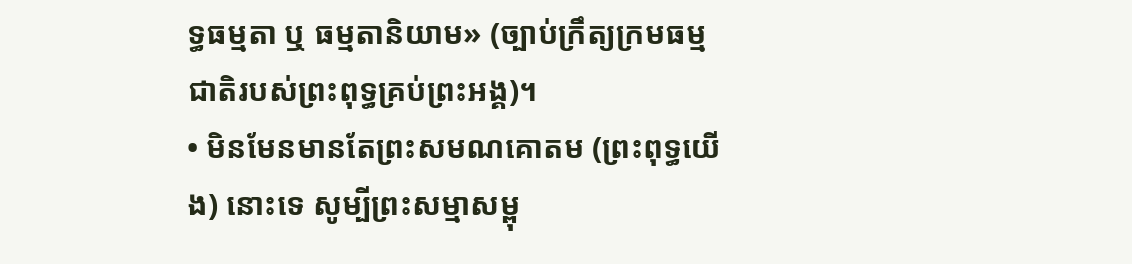ទ្ធធម្មតា ឬ ធម្មតានិយាម» (ច្បាប់ក្រឹត្យក្រមធម្មជាតិរបស់ព្រះពុទ្ធគ្រប់ព្រះអង្គ)។
• មិនមែនមានតែព្រះសមណគោតម (ព្រះពុទ្ធយើង) នោះទេ សូម្បីព្រះសម្មាសម្ពុ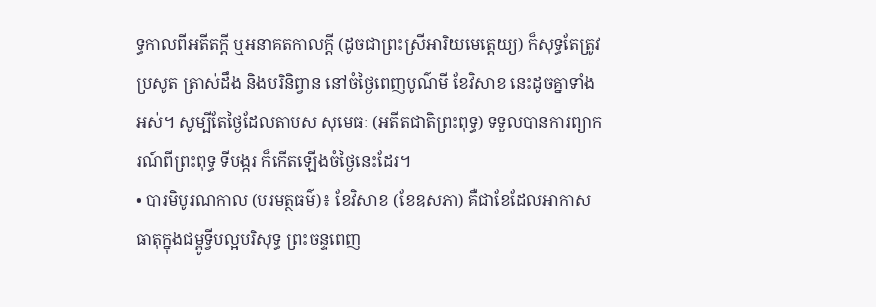ទ្ធកាលពីអតីតក្តី ឬអនាគតកាលក្តី (ដូចជាព្រះស្រីអារិយមេតេ្តយ្យ) ក៏សុទ្ធតែត្រូវ ប្រសូត ត្រាស់ដឹង និងបរិនិព្វាន នៅចំថ្ងៃពេញបូណ៌មី ខែវិសាខ នេះដូចគ្នាទាំងអស់។ សូម្បីតែថ្ងៃដែលតាបស សុមេធៈ (អតីតជាតិព្រះពុទ្ធ) ទទួលបានការព្យាករណ៍ពីព្រះពុទ្ធ ទីបង្ករ ក៏កើតឡើងចំថ្ងៃនេះដែរ។
• បារមិបូរណកាល (បរមត្ថធម៌)៖ ខែវិសាខ (ខែឧសភា) គឺជាខែដែលអាកាសធាតុក្នុងជម្ពូទ្វីបល្អបរិសុទ្ធ ព្រះចន្ទពេញ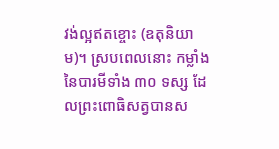វង់ល្អឥតខ្ចោះ (ឧតុនិយាម)។ ស្របពេលនោះ កម្លាំងនៃបារមីទាំង ៣០ ទស្ស ដែលព្រះពោធិសត្វបានស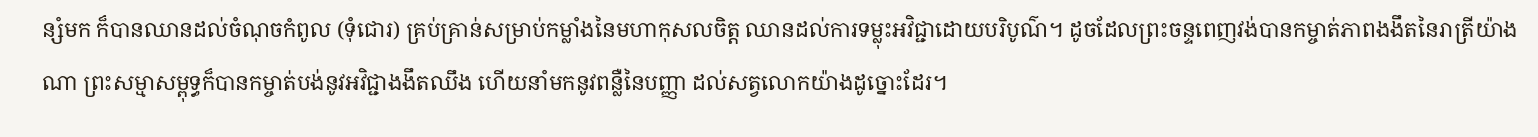ន្សំមក ក៏បានឈានដល់ចំណុចកំពូល (ទុំជោរ) គ្រប់គ្រាន់សម្រាប់កម្លាំងនៃមហាកុសលចិត្ត ឈានដល់ការទម្លុះអវិជ្ជាដោយបរិបូណ៌។ ដូចដែលព្រះចន្ទពេញវង់បានកម្ចាត់ភាពងងឹតនៃរាត្រីយ៉ាងណា ព្រះសម្មាសម្ពុទ្ធក៏បានកម្ចាត់បង់នូវអវិជ្ជាងងឹតឈឹង ហើយនាំមកនូវពន្លឺនៃបញ្ញា ដល់សត្វលោកយ៉ាងដូច្នោះដែរ។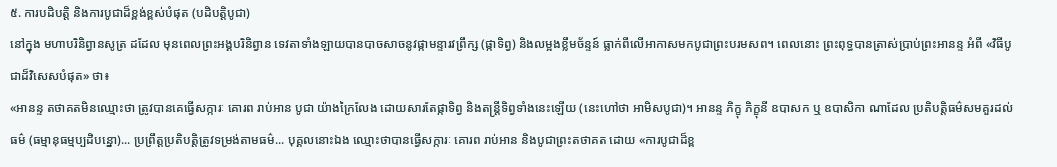៥. ការបដិបត្តិ និងការបូជាដ៏ខ្ពង់ខ្ពស់បំផុត (បដិបត្តិបូជា)
នៅក្នុង មហាបរិនិព្វានសូត្រ ដដែល មុនពេលព្រះអង្គបរិនិព្វាន ទេវតាទាំងឡាយបានបាចសាចនូវផ្កាមន្ទារវព្រឹក្ស (ផ្កាទិព្វ) និងលម្អងខ្លឹមច័ន្ទន៍ ធ្លាក់ពីលើអាកាសមកបូជាព្រះបរមសព។ ពេលនោះ ព្រះពុទ្ធបានត្រាស់ប្រាប់ព្រះអានន្ទ អំពី «វិធីបូជាដ៏វិសេសបំផុត» ថា៖
«អានន្ទ តថាគតមិនឈ្មោះថា ត្រូវបានគេធ្វើសក្ការៈ គោរព រាប់អាន បូជា យ៉ាងក្រៃលែង ដោយសារតែផ្កាទិព្វ និងតន្ត្រីទិព្វទាំងនេះឡើយ (នេះហៅថា អាមិសបូជា)។ អានន្ទ ភិក្ខុ ភិក្ខុនី ឧបាសក ឬ ឧបាសិកា ណាដែល ប្រតិបត្តិធម៌សមគួរដល់ធម៌ (ធម្មានុធម្មប្បដិបន្នោ)... ប្រព្រឹត្តប្រតិបត្តិត្រូវទម្រង់តាមធម៌... បុគ្គលនោះឯង ឈ្មោះថាបានធ្វើសក្ការៈ គោរព រាប់អាន និងបូជាព្រះតថាគត ដោយ «ការបូជាដ៏ខ្ព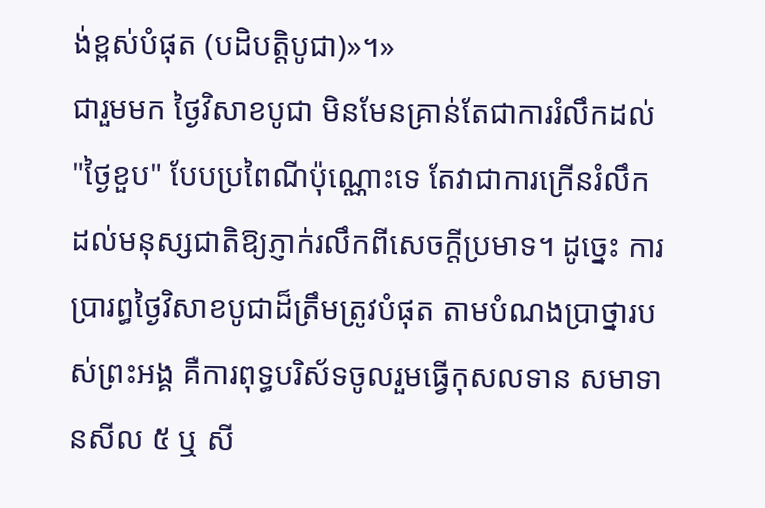ង់ខ្ពស់បំផុត (បដិបត្តិបូជា)»។»
ជារួមមក ថ្ងៃវិសាខបូជា មិនមែនគ្រាន់តែជាការរំលឹកដល់ "ថ្ងៃខួប" បែបប្រពៃណីប៉ុណ្ណោះទេ តែវាជាការក្រើនរំលឹកដល់មនុស្សជាតិឱ្យភ្ញាក់រលឹកពីសេចក្តីប្រមាទ។ ដូច្នេះ ការប្រារព្ធថ្ងៃវិសាខបូជាដ៏ត្រឹមត្រូវបំផុត តាមបំណងប្រាថ្នារបស់ព្រះអង្គ គឺការពុទ្ធបរិស័ទចូលរួមធ្វើកុសលទាន សមាទានសីល ៥ ឬ សី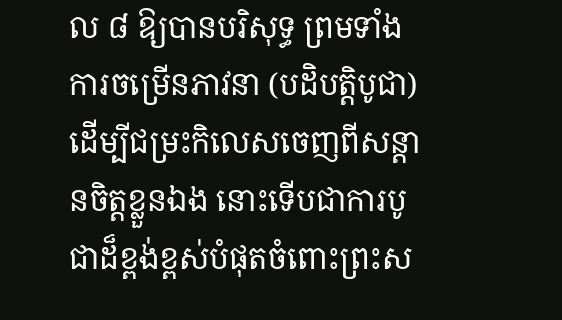ល ៨ ឱ្យបានបរិសុទ្ធ ព្រមទាំងការចម្រើនភាវនា (បដិបត្តិបូជា) ដើម្បីជម្រះកិលេសចេញពីសន្តានចិត្តខ្លួនឯង នោះទើបជាការបូជាដ៏ខ្ពង់ខ្ពស់បំផុតចំពោះព្រះស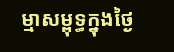ម្មាសម្ពុទ្ធក្នុងថ្ងៃ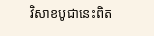វិសាខបូជានេះពិត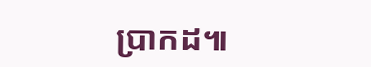ប្រាកដ៕